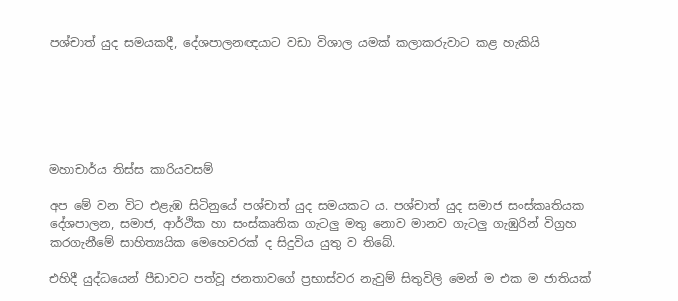පශ්චාත් යුද සමයකදී, දේශපාලනඥයාට වඩා විශාල යමක් කලාකරුවාට කළ හැකියි






මහාචාර්ය තිස්ස කාරියවසම්

අප මේ වන විට එළැඹ සිටිනුයේ පශ්චාත් යුද සමයකට ය. පශ්චාත් යුද සමාජ සංස්කෘතියක දේශපාලන, සමාජ, ආර්ථික හා සංස්කෘතික ගැටලු මතු නොව මානව ගැටලු ගැඹුරින් විග්‍රහ කරගැනීමේ සාහිත්‍යයික මෙහෙවරක් ද සිදුවිය යුතු ව තිබේ.

එහිදී යුද්ධයෙන් පීඩාවට පත්වූ ජනතාවගේ ප්‍රභාස්වර නැවුම් සිතුවිලි මෙන් ම එක ම ජාතියක්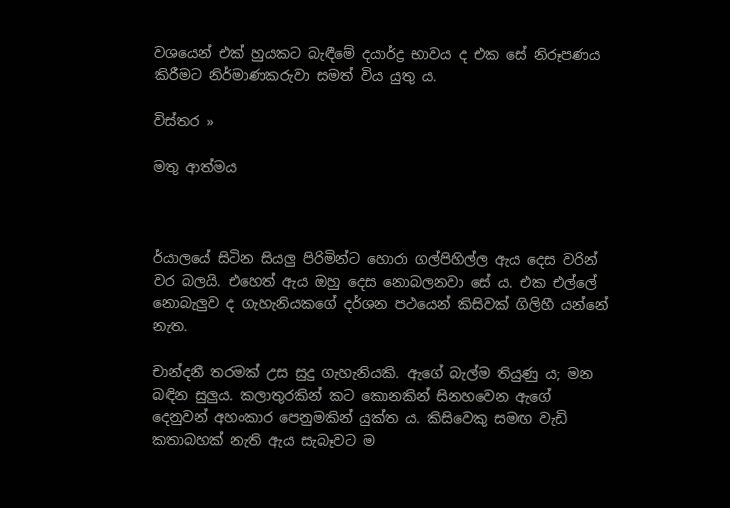වශයෙන් එක් හුයකට බැඳීමේ දයාර්ද්‍ර භාවය ද එක සේ නිරූපණය කිරීමට නිර්මාණකරුවා සමත් විය යුතු ය.

විස්තර »

මතු ආත්මය



ර්යාලයේ සිටින සියලු පිරිමින්ට හොරා ගල්පිහිල්ල ඇය දෙස වරින් වර බලයි. එහෙත් ඇය ඔහු දෙස නොබලනවා සේ ය. එක එල්ලේ නොබැලුව ද ගැහැනියකගේ දර්ශන පථයෙන් කිසිවක් ගිලිහී යන්නේ නැත.

චාන්දනී තරමක් උස සුදු ගැහැනියකි. ඇගේ බැල්ම තියුණු ය; මන බඳින සුලුය. කලාතුරකින් කට කොනකින් සිනහවෙන ඇගේ දෙනුවන් අහංකාර පෙනුමකින් යුක්ත ය. කිසිවෙකු සමඟ වැඩි කතාබහක් නැති ඇය සැබෑවට ම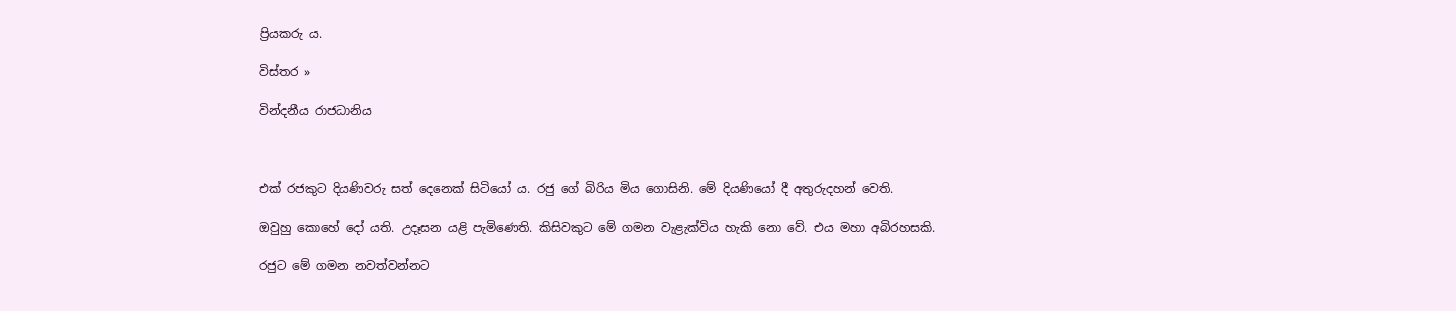ප්‍රියකරු ය.

විස්තර »

වින්දනීය රාජධානිය



එක් රජකුට දියණිවරු සත් දෙනෙක් සිටියෝ ය. රජු ගේ බිරිය මිය ගොසිනි. මේ දියණියෝ දී අතුරුදහන් වෙති.

ඔවුහු කොහේ දෝ යති. උදෑසන යළි පැමිණෙති. කිසිවකුට මේ ගමන වැළැක්විය හැකි නො වේ. එය මහා අබිරහසකි.

රජුට මේ ගමන නවත්වන්නට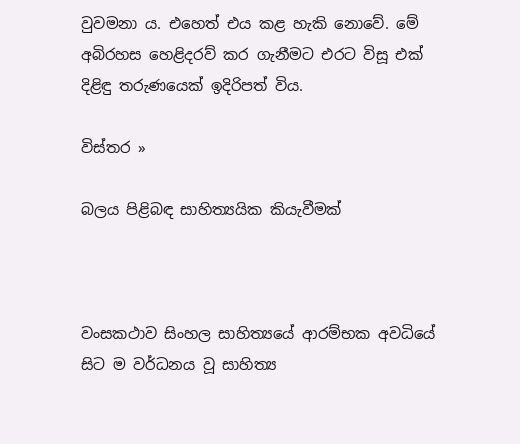වුවමනා ය. එහෙත් එය කළ හැකි නොවේ. මේ අබිරහස හෙළිදරව් කර ගැනීමට එරට විසූ එක් දිළිඳු තරුණයෙක් ඉදිරිපත් විය.

විස්තර »

බලය පිළිබඳ සාහිත්‍යයික කියැවීමක්



වංසකථාව සිංහල සාහිත්‍යයේ ආරම්භක අවධියේ සිට ම වර්ධනය වූ සාහිත්‍ය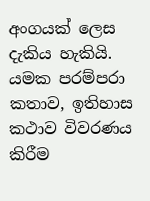අංගයක් ලෙස දැකිය හැකියි. යමක පරම්පරා කතාව, ඉතිහාස කථාව විවරණය කිරීම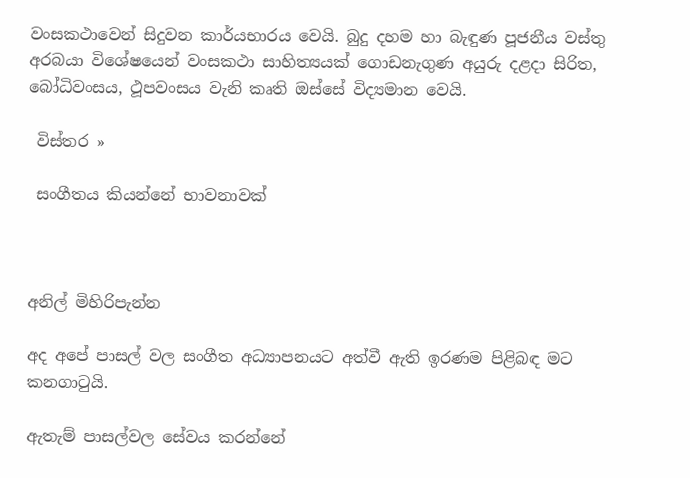වංසකථාවෙන් සිදුවන කාර්යභාරය වෙයි. බුදු දහම හා බැඳුණ පූජනීය වස්තු අරබයා විශේෂයෙන් වංසකථා සාහිත්‍යයක් ගොඩනැගුණ අයුරු දළදා සිරිත, බෝධිවංසය, ථූපවංසය වැනි කෘති ඔස්සේ විද්‍යමාන වෙයි.

 විස්තර »

 සංගීතය කියන්නේ භාවනාවක්



අනිල් මිහිරිපැන්න

අද අපේ පාසල් වල සංගීත අධ්‍යාපනයට අත්වී ඇති ඉරණම පිළිබඳ මට කනගාටුයි.

ඇතැම් පාසල්වල සේවය කරන්නේ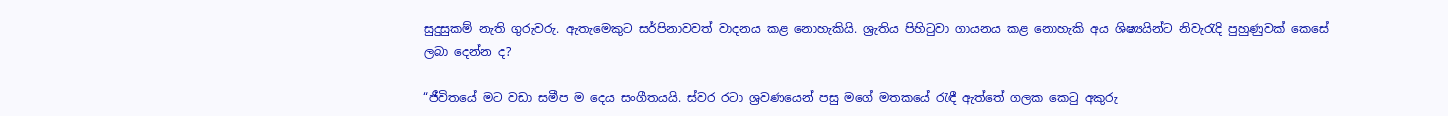සුදුසුකම් නැති ගුරුවරු. ඇතැමෙකුට සර්පිනාවවත් වාදනය කළ නොහැකියි. ශ්‍රැතිය පිහිටුවා ගායනය කළ නොහැකි අය ශිෂ්‍යයින්ට නිවැරැදි පුහුණුවක් කෙසේ ලබා දෙන්න ද?

“ජීවිතයේ මට වඩා සමීප ම දෙය සංගීතයයි. ස්වර රටා ශ්‍රවණයෙන් පසු මගේ මතකයේ රැඳී ඇත්තේ ගලක කෙටු අකුරු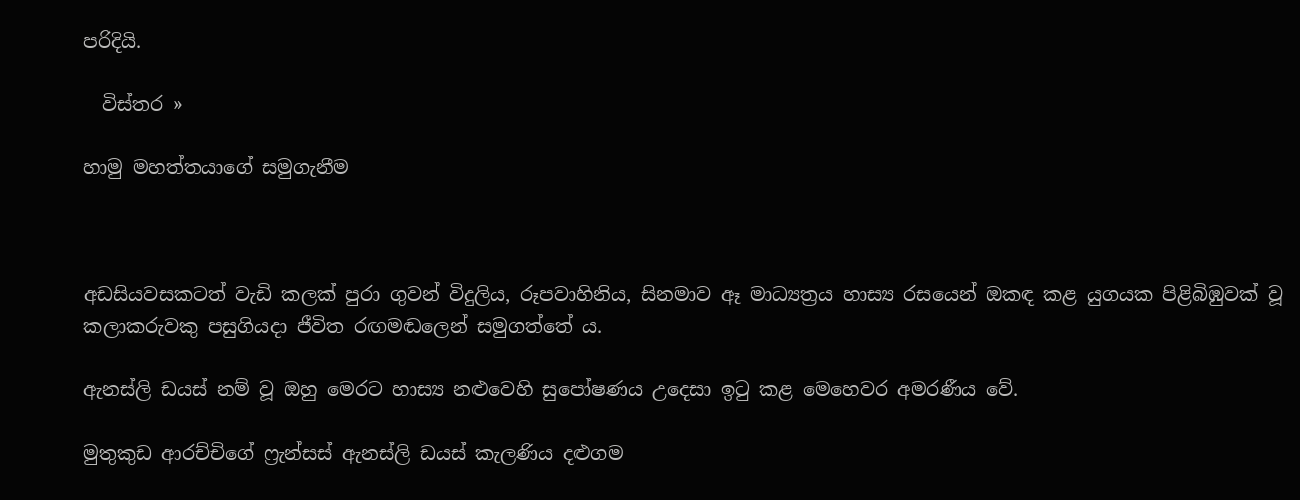පරිදියි.

  විස්තර »

හාමු මහත්තයාගේ සමුගැනීම



අඩසියවසකටත් වැඩි කලක් පුරා ගුවන් විදුලිය, රූපවාහිනිය, සිනමාව ඈ මාධ්‍යත්‍රය හාස්‍ය රසයෙන් ඔකඳ කළ යුගයක පිළිබිඹුවක් වූ කලාකරුවකු පසුගියදා ජීවිත රඟමඬලෙන් සමුගත්තේ ය.

ඇනස්ලි ඩයස් නම් වූ ඔහු මෙරට හාස්‍ය නළුවෙහි සුපෝෂණය උදෙසා ඉටු කළ මෙහෙවර අමරණීය වේ.

මුතුකුඩ ආරච්චිගේ ෆ්‍රැන්සස් ඇනස්ලි ඩයස් කැලණිය දළුගම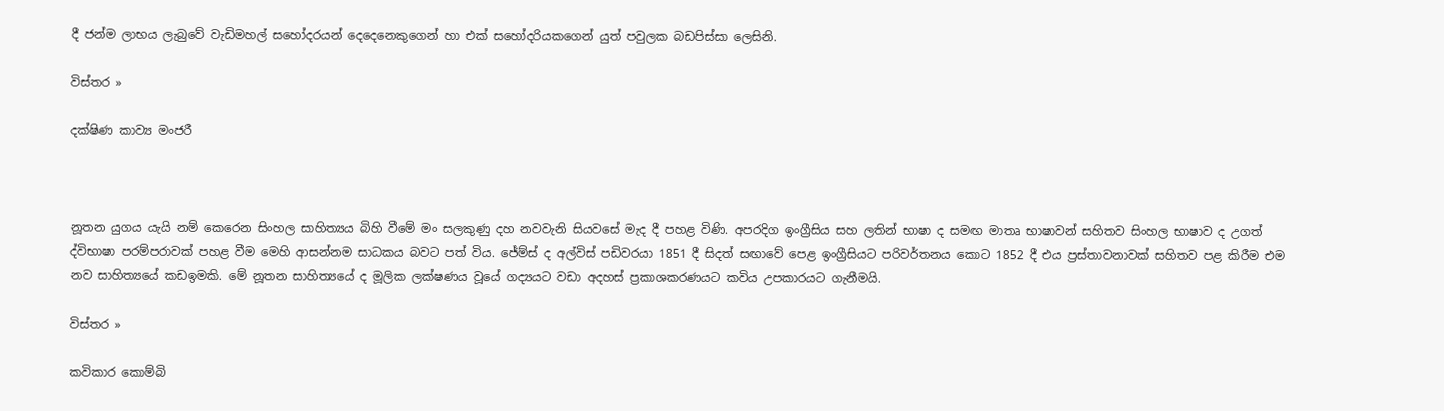දී ජන්ම ලාභය ලැබුවේ වැඩිමහල් සහෝදරයන් දෙදෙනෙකුගෙන් හා එක් සහෝදරියකගෙන් යුත් පවුලක බඩපිස්සා ලෙසිනි.

විස්තර »

දක්ෂිණ කාව්‍ය මංජරී



නූතන යුගය යැයි නම් කෙරෙන සිංහල සාහිත්‍යය බිහි වීමේ මං සලකුණු දහ නවවැනි සියවසේ මැද දී පහළ විණි. අපරදිග ඉංග්‍රීසිය සහ ලතින් භාෂා ද සමඟ මාතෘ භාෂාවන් සහිතව සිංහල භාෂාව ද උගත් ද්විභාෂා පරම්පරාවක් පහළ වීම මෙහි ආසන්නම සාධකය බවට පත් විය. ජේම්ස් ද අල්විස් පඩිවරයා 1851 දී සිදත් සඟාවේ පෙළ ඉංග්‍රීසියට පරිවර්තනය කොට 1852 දී එය ප්‍රස්තාවනාවක් සහිතව පළ කිරීම එම නව සාහිත්‍යයේ කඩඉමකි. මේ නූතන සාහිත්‍යයේ ද මූලික ලක්ෂණය වූයේ ගද්‍යයට වඩා අදහස් ප්‍රකාශකරණයට කවිය උපකාරයට ගැනීමයි.

විස්තර »

කවිකාර කොම්බි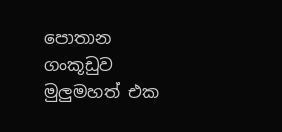පොතාන ගංකූඩුව මුලුමහත් එක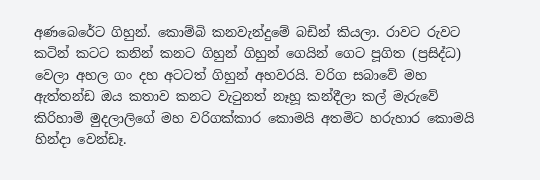අණබෙරේට ගිහුන්. කොම්බි කනවැන්දුමේ බඩින් කියලා. රාවට රුවට කටින් කටට කනින් කනට ගිහුන් ගිහුන් ගෙයින් ගෙට පූගිත (ප්‍රසිද්ධ) වෙලා අහල ගං දහ අටටත් ගිහුන් අහවරයි. වරිග සබාවේ මහ ඇත්තන්ඩ ඔය කතාව කනට වැටුනත් නෑහූ කන්දීලා කල් මැරුවේ කිරිහාමි මුදලාලිගේ මහ වරිගක්කාර කොමයි අතමිට හරුහාර කොමයි හින්දා වෙන්ඩෑ.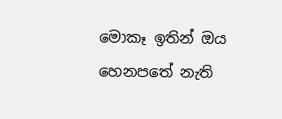මොකෑ ඉතින් ඔය හෙනපතේ නැති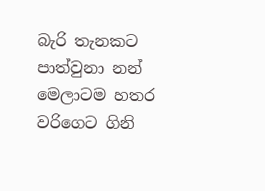බැරි තැනකට පාත්වුනා නන් මෙලාටම හතර වරිගෙට ගිනි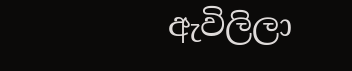ඇවිලිලා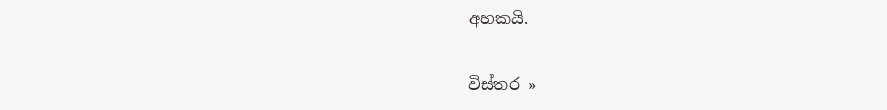අහකයි.

විස්තර »